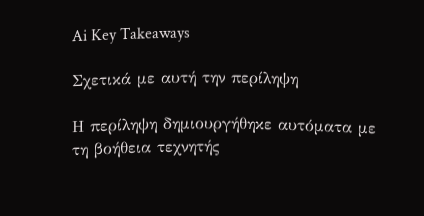Ai Key Takeaways

Σχετικά με αυτή την περίληψη

Η περίληψη δημιουργήθηκε αυτόματα με τη βοήθεια τεχνητής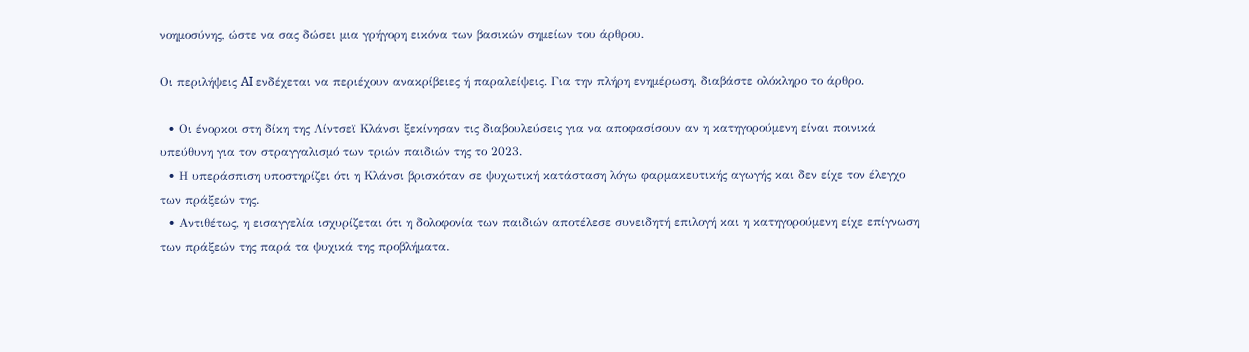νοημοσύνης, ώστε να σας δώσει μια γρήγορη εικόνα των βασικών σημείων του άρθρου.

Οι περιλήψεις AI ενδέχεται να περιέχουν ανακρίβειες ή παραλείψεις. Για την πλήρη ενημέρωση, διαβάστε ολόκληρο το άρθρο.

  • Οι ένορκοι στη δίκη της Λίντσεϊ Κλάνσι ξεκίνησαν τις διαβουλεύσεις για να αποφασίσουν αν η κατηγορούμενη είναι ποινικά υπεύθυνη για τον στραγγαλισμό των τριών παιδιών της το 2023.
  • Η υπεράσπιση υποστηρίζει ότι η Κλάνσι βρισκόταν σε ψυχωτική κατάσταση λόγω φαρμακευτικής αγωγής και δεν είχε τον έλεγχο των πράξεών της.
  • Αντιθέτως, η εισαγγελία ισχυρίζεται ότι η δολοφονία των παιδιών αποτέλεσε συνειδητή επιλογή και η κατηγορούμενη είχε επίγνωση των πράξεών της παρά τα ψυχικά της προβλήματα.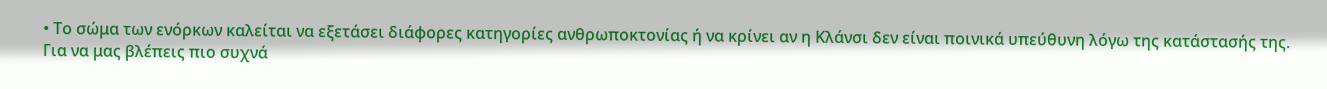• Το σώμα των ενόρκων καλείται να εξετάσει διάφορες κατηγορίες ανθρωποκτονίας ή να κρίνει αν η Κλάνσι δεν είναι ποινικά υπεύθυνη λόγω της κατάστασής της.
Για να μας βλέπεις πιο συχνά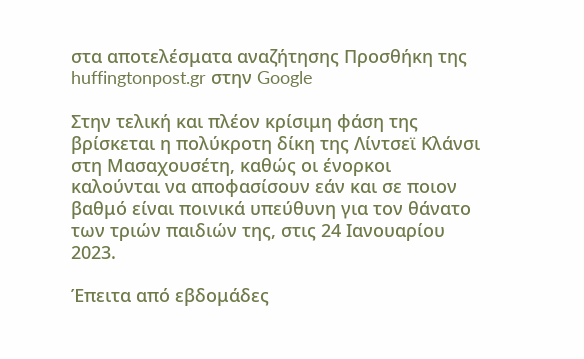στα αποτελέσματα αναζήτησης Προσθήκη της huffingtonpost.gr στην Google

Στην τελική και πλέον κρίσιμη φάση της βρίσκεται η πολύκροτη δίκη της Λίντσεϊ Κλάνσι στη Μασαχουσέτη, καθώς οι ένορκοι καλούνται να αποφασίσουν εάν και σε ποιον βαθμό είναι ποινικά υπεύθυνη για τον θάνατο των τριών παιδιών της, στις 24 Ιανουαρίου 2023.

Έπειτα από εβδομάδες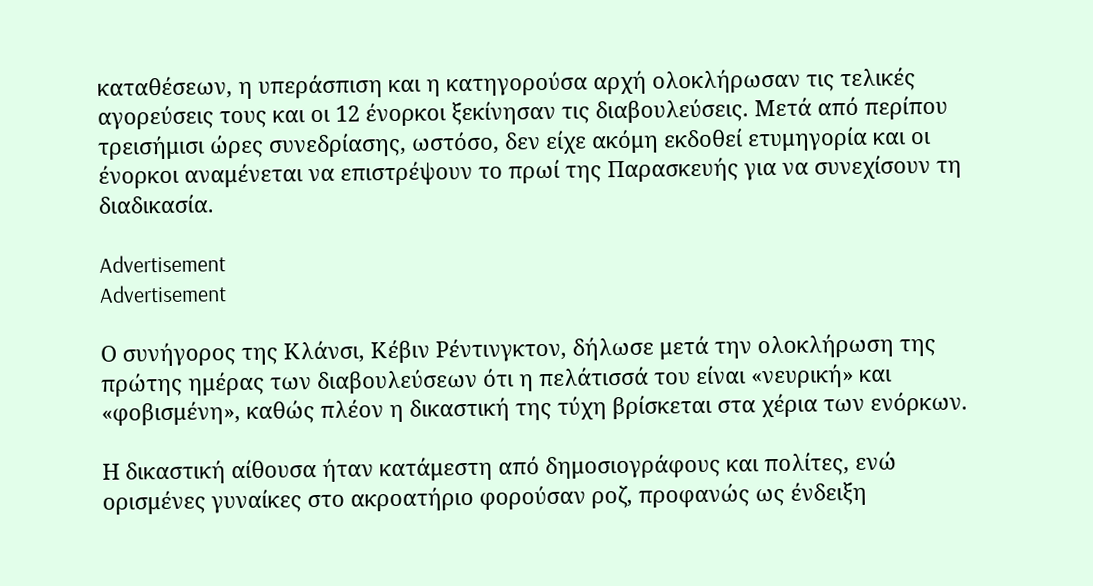καταθέσεων, η υπεράσπιση και η κατηγορούσα αρχή ολοκλήρωσαν τις τελικές αγορεύσεις τους και οι 12 ένορκοι ξεκίνησαν τις διαβουλεύσεις. Μετά από περίπου τρεισήμισι ώρες συνεδρίασης, ωστόσο, δεν είχε ακόμη εκδοθεί ετυμηγορία και οι ένορκοι αναμένεται να επιστρέψουν το πρωί της Παρασκευής για να συνεχίσουν τη διαδικασία.

Advertisement
Advertisement

Ο συνήγορος της Κλάνσι, Κέβιν Ρέντινγκτον, δήλωσε μετά την ολοκλήρωση της πρώτης ημέρας των διαβουλεύσεων ότι η πελάτισσά του είναι «νευρική» και «φοβισμένη», καθώς πλέον η δικαστική της τύχη βρίσκεται στα χέρια των ενόρκων.

Η δικαστική αίθουσα ήταν κατάμεστη από δημοσιογράφους και πολίτες, ενώ ορισμένες γυναίκες στο ακροατήριο φορούσαν ροζ, προφανώς ως ένδειξη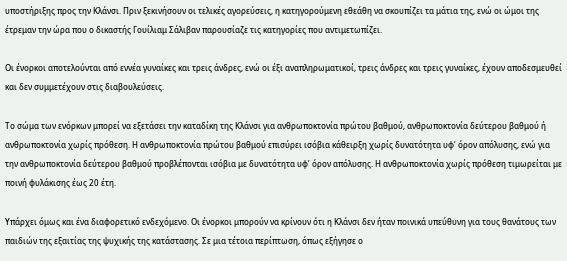υποστήριξης προς την Κλάνσι. Πριν ξεκινήσουν οι τελικές αγορεύσεις, η κατηγορούμενη εθεάθη να σκουπίζει τα μάτια της, ενώ οι ώμοι της έτρεμαν την ώρα που ο δικαστής Γουίλιαμ Σάλιβαν παρουσίαζε τις κατηγορίες που αντιμετωπίζει.

Οι ένορκοι αποτελούνται από εννέα γυναίκες και τρεις άνδρες, ενώ οι έξι αναπληρωματικοί, τρεις άνδρες και τρεις γυναίκες, έχουν αποδεσμευθεί και δεν συμμετέχουν στις διαβουλεύσεις.

Το σώμα των ενόρκων μπορεί να εξετάσει την καταδίκη της Κλάνσι για ανθρωποκτονία πρώτου βαθμού, ανθρωποκτονία δεύτερου βαθμού ή ανθρωποκτονία χωρίς πρόθεση. Η ανθρωποκτονία πρώτου βαθμού επισύρει ισόβια κάθειρξη χωρίς δυνατότητα υφ’ όρον απόλυσης, ενώ για την ανθρωποκτονία δεύτερου βαθμού προβλέπονται ισόβια με δυνατότητα υφ’ όρον απόλυσης. Η ανθρωποκτονία χωρίς πρόθεση τιμωρείται με ποινή φυλάκισης έως 20 έτη.

Υπάρχει όμως και ένα διαφορετικό ενδεχόμενο. Οι ένορκοι μπορούν να κρίνουν ότι η Κλάνσι δεν ήταν ποινικά υπεύθυνη για τους θανάτους των παιδιών της εξαιτίας της ψυχικής της κατάστασης. Σε μια τέτοια περίπτωση, όπως εξήγησε ο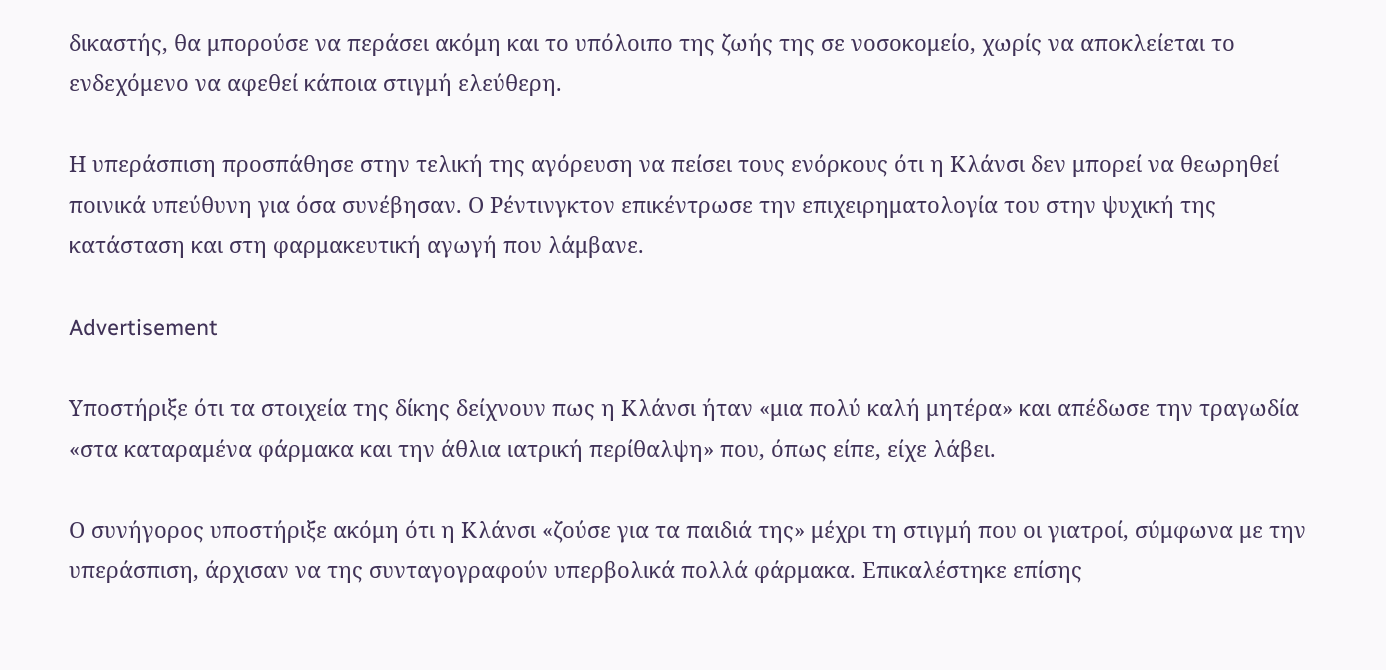δικαστής, θα μπορούσε να περάσει ακόμη και το υπόλοιπο της ζωής της σε νοσοκομείο, χωρίς να αποκλείεται το ενδεχόμενο να αφεθεί κάποια στιγμή ελεύθερη.

Η υπεράσπιση προσπάθησε στην τελική της αγόρευση να πείσει τους ενόρκους ότι η Κλάνσι δεν μπορεί να θεωρηθεί ποινικά υπεύθυνη για όσα συνέβησαν. Ο Ρέντινγκτον επικέντρωσε την επιχειρηματολογία του στην ψυχική της κατάσταση και στη φαρμακευτική αγωγή που λάμβανε.

Advertisement

Υποστήριξε ότι τα στοιχεία της δίκης δείχνουν πως η Κλάνσι ήταν «μια πολύ καλή μητέρα» και απέδωσε την τραγωδία «στα καταραμένα φάρμακα και την άθλια ιατρική περίθαλψη» που, όπως είπε, είχε λάβει.

Ο συνήγορος υποστήριξε ακόμη ότι η Κλάνσι «ζούσε για τα παιδιά της» μέχρι τη στιγμή που οι γιατροί, σύμφωνα με την υπεράσπιση, άρχισαν να της συνταγογραφούν υπερβολικά πολλά φάρμακα. Επικαλέστηκε επίσης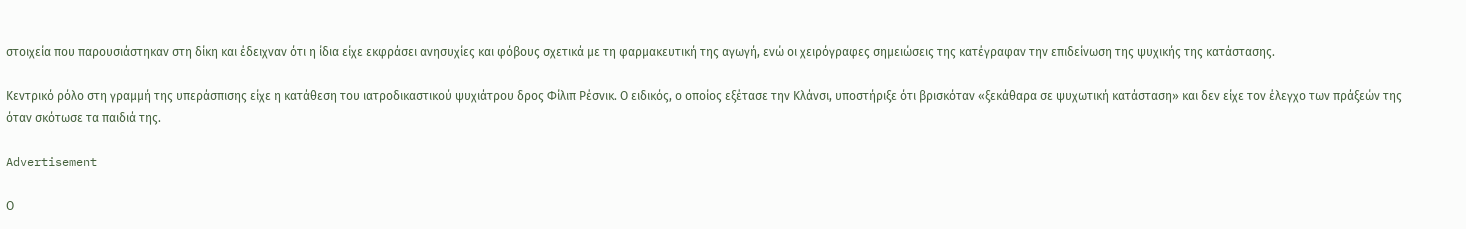στοιχεία που παρουσιάστηκαν στη δίκη και έδειχναν ότι η ίδια είχε εκφράσει ανησυχίες και φόβους σχετικά με τη φαρμακευτική της αγωγή, ενώ οι χειρόγραφες σημειώσεις της κατέγραφαν την επιδείνωση της ψυχικής της κατάστασης.

Κεντρικό ρόλο στη γραμμή της υπεράσπισης είχε η κατάθεση του ιατροδικαστικού ψυχιάτρου δρος Φίλιπ Ρέσνικ. Ο ειδικός, ο οποίος εξέτασε την Κλάνσι, υποστήριξε ότι βρισκόταν «ξεκάθαρα σε ψυχωτική κατάσταση» και δεν είχε τον έλεγχο των πράξεών της όταν σκότωσε τα παιδιά της.

Advertisement

Ο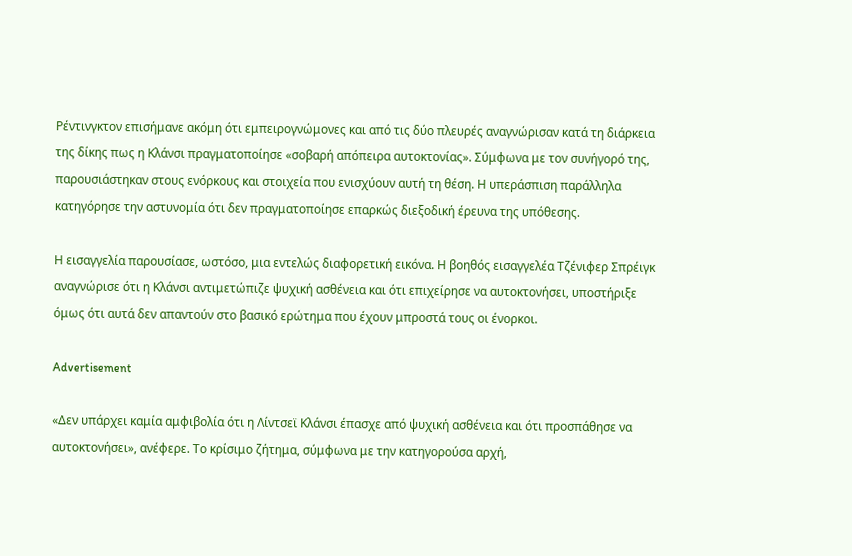Ρέντινγκτον επισήμανε ακόμη ότι εμπειρογνώμονες και από τις δύο πλευρές αναγνώρισαν κατά τη διάρκεια της δίκης πως η Κλάνσι πραγματοποίησε «σοβαρή απόπειρα αυτοκτονίας». Σύμφωνα με τον συνήγορό της, παρουσιάστηκαν στους ενόρκους και στοιχεία που ενισχύουν αυτή τη θέση. Η υπεράσπιση παράλληλα κατηγόρησε την αστυνομία ότι δεν πραγματοποίησε επαρκώς διεξοδική έρευνα της υπόθεσης.

Η εισαγγελία παρουσίασε, ωστόσο, μια εντελώς διαφορετική εικόνα. Η βοηθός εισαγγελέα Τζένιφερ Σπρέιγκ αναγνώρισε ότι η Κλάνσι αντιμετώπιζε ψυχική ασθένεια και ότι επιχείρησε να αυτοκτονήσει, υποστήριξε όμως ότι αυτά δεν απαντούν στο βασικό ερώτημα που έχουν μπροστά τους οι ένορκοι.

Advertisement

«Δεν υπάρχει καμία αμφιβολία ότι η Λίντσεϊ Κλάνσι έπασχε από ψυχική ασθένεια και ότι προσπάθησε να αυτοκτονήσει», ανέφερε. Το κρίσιμο ζήτημα, σύμφωνα με την κατηγορούσα αρχή,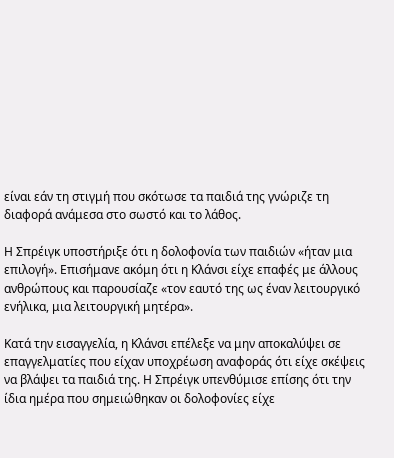είναι εάν τη στιγμή που σκότωσε τα παιδιά της γνώριζε τη διαφορά ανάμεσα στο σωστό και το λάθος.

Η Σπρέιγκ υποστήριξε ότι η δολοφονία των παιδιών «ήταν μια επιλογή». Επισήμανε ακόμη ότι η Κλάνσι είχε επαφές με άλλους ανθρώπους και παρουσίαζε «τον εαυτό της ως έναν λειτουργικό ενήλικα, μια λειτουργική μητέρα».

Κατά την εισαγγελία, η Κλάνσι επέλεξε να μην αποκαλύψει σε επαγγελματίες που είχαν υποχρέωση αναφοράς ότι είχε σκέψεις να βλάψει τα παιδιά της. Η Σπρέιγκ υπενθύμισε επίσης ότι την ίδια ημέρα που σημειώθηκαν οι δολοφονίες είχε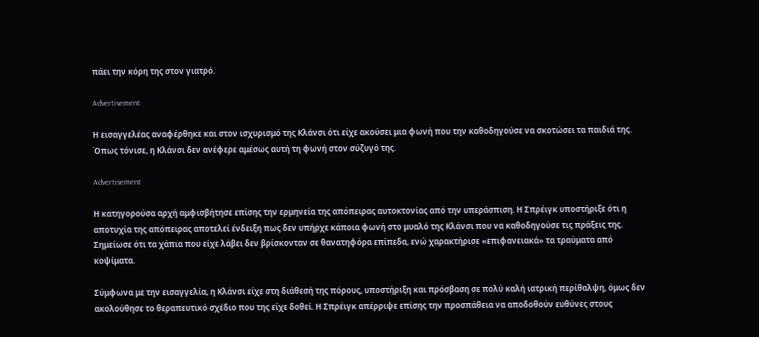πάει την κόρη της στον γιατρό.

Advertisement

Η εισαγγελέας αναφέρθηκε και στον ισχυρισμό της Κλάνσι ότι είχε ακούσει μια φωνή που την καθοδηγούσε να σκοτώσει τα παιδιά της. Όπως τόνισε, η Κλάνσι δεν ανέφερε αμέσως αυτή τη φωνή στον σύζυγό της.

Advertisement

Η κατηγορούσα αρχή αμφισβήτησε επίσης την ερμηνεία της απόπειρας αυτοκτονίας από την υπεράσπιση. Η Σπρέιγκ υποστήριξε ότι η αποτυχία της απόπειρας αποτελεί ένδειξη πως δεν υπήρχε κάποια φωνή στο μυαλό της Κλάνσι που να καθοδηγούσε τις πράξεις της. Σημείωσε ότι τα χάπια που είχε λάβει δεν βρίσκονταν σε θανατηφόρα επίπεδα, ενώ χαρακτήρισε «επιφανειακά» τα τραύματα από κοψίματα.

Σύμφωνα με την εισαγγελία, η Κλάνσι είχε στη διάθεσή της πόρους, υποστήριξη και πρόσβαση σε πολύ καλή ιατρική περίθαλψη, όμως δεν ακολούθησε το θεραπευτικό σχέδιο που της είχε δοθεί. Η Σπρέιγκ απέρριψε επίσης την προσπάθεια να αποδοθούν ευθύνες στους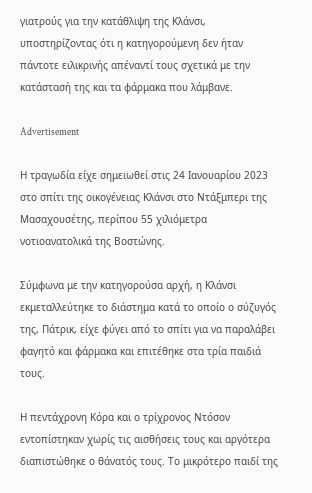γιατρούς για την κατάθλιψη της Κλάνσι, υποστηρίζοντας ότι η κατηγορούμενη δεν ήταν πάντοτε ειλικρινής απέναντί τους σχετικά με την κατάστασή της και τα φάρμακα που λάμβανε.

Advertisement

Η τραγωδία είχε σημειωθεί στις 24 Ιανουαρίου 2023 στο σπίτι της οικογένειας Κλάνσι στο Ντάξμπερι της Μασαχουσέτης, περίπου 55 χιλιόμετρα νοτιοανατολικά της Βοστώνης.

Σύμφωνα με την κατηγορούσα αρχή, η Κλάνσι εκμεταλλεύτηκε το διάστημα κατά το οποίο ο σύζυγός της, Πάτρικ, είχε φύγει από το σπίτι για να παραλάβει φαγητό και φάρμακα και επιτέθηκε στα τρία παιδιά τους.

Η πεντάχρονη Κόρα και ο τρίχρονος Ντόσον εντοπίστηκαν χωρίς τις αισθήσεις τους και αργότερα διαπιστώθηκε ο θάνατός τους. Το μικρότερο παιδί της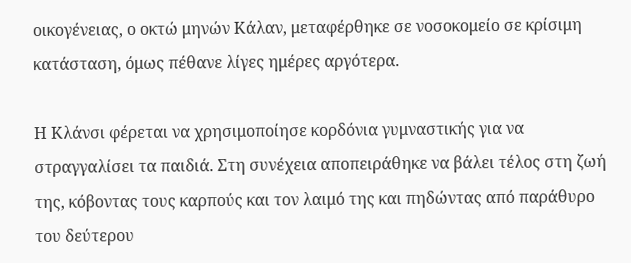οικογένειας, ο οκτώ μηνών Κάλαν, μεταφέρθηκε σε νοσοκομείο σε κρίσιμη κατάσταση, όμως πέθανε λίγες ημέρες αργότερα.

Η Κλάνσι φέρεται να χρησιμοποίησε κορδόνια γυμναστικής για να στραγγαλίσει τα παιδιά. Στη συνέχεια αποπειράθηκε να βάλει τέλος στη ζωή της, κόβοντας τους καρπούς και τον λαιμό της και πηδώντας από παράθυρο του δεύτερου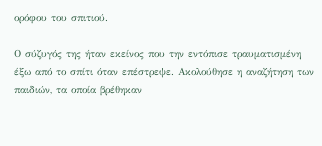ορόφου του σπιτιού.

Ο σύζυγός της ήταν εκείνος που την εντόπισε τραυματισμένη έξω από το σπίτι όταν επέστρεψε. Ακολούθησε η αναζήτηση των παιδιών, τα οποία βρέθηκαν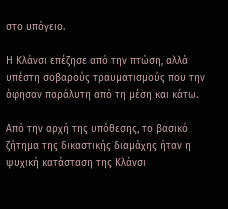στο υπόγειο.

Η Κλάνσι επέζησε από την πτώση, αλλά υπέστη σοβαρούς τραυματισμούς που την άφησαν παράλυτη από τη μέση και κάτω.

Από την αρχή της υπόθεσης, το βασικό ζήτημα της δικαστικής διαμάχης ήταν η ψυχική κατάσταση της Κλάνσι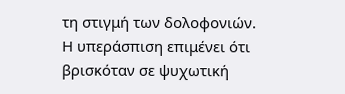τη στιγμή των δολοφονιών. Η υπεράσπιση επιμένει ότι βρισκόταν σε ψυχωτική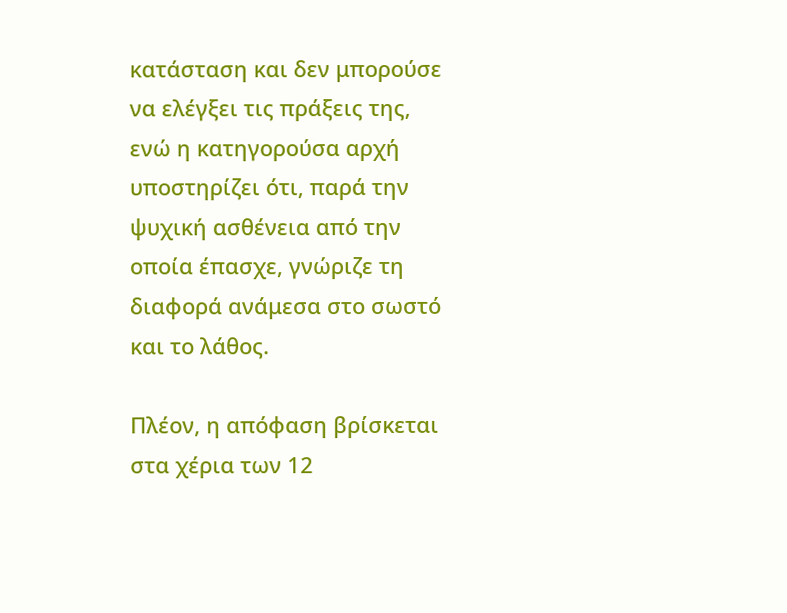κατάσταση και δεν μπορούσε να ελέγξει τις πράξεις της, ενώ η κατηγορούσα αρχή υποστηρίζει ότι, παρά την ψυχική ασθένεια από την οποία έπασχε, γνώριζε τη διαφορά ανάμεσα στο σωστό και το λάθος.

Πλέον, η απόφαση βρίσκεται στα χέρια των 12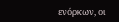ενόρκων, οι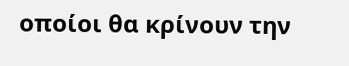οποίοι θα κρίνουν την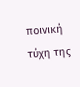ποινική τύχη της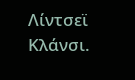Λίντσεϊ Κλάνσι.